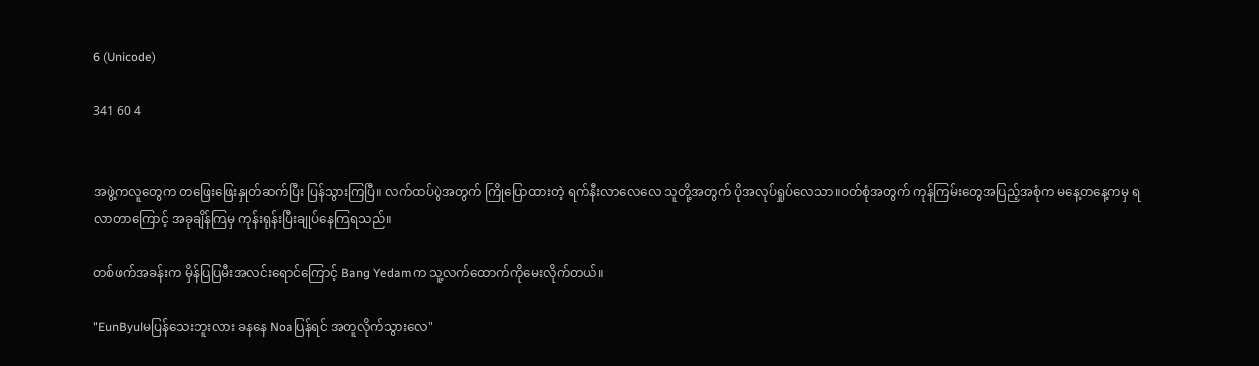6 (Unicode)

341 60 4


အဖွဲ့ကလူတွေက တဖြေးဖြေးနှုတ်ဆက်ပြီး ပြန်သွားကြပြီ။ လက်ထပ်ပွဲအတွက် ကြိုပြောထားတဲ့ ရက်နီးလာလေလေ သူတို့အတွက် ပိုအလုပ်ရှုပ်လေသာ။ဝတ်စုံအတွက် ကုန်ကြမ်းတွေအပြည့်အစုံက မနေ့တနေ့ကမှ ရလာတာကြောင့် အခုချိန်ကြမှ ကုန်းရုန်းပြီးချုပ်နေကြရသည်။

တစ်ဖက်အခန်းက မှိန်ပြပြမီးအလင်းရောင်ကြောင့် Bang Yedamက သူ့လက်ထောက်ကိုမေးလိုက်တယ်။

"EunByulမပြန်သေးဘူးလား ခနနေ Noaပြန်ရင် အတူလိုက်သွားလေ"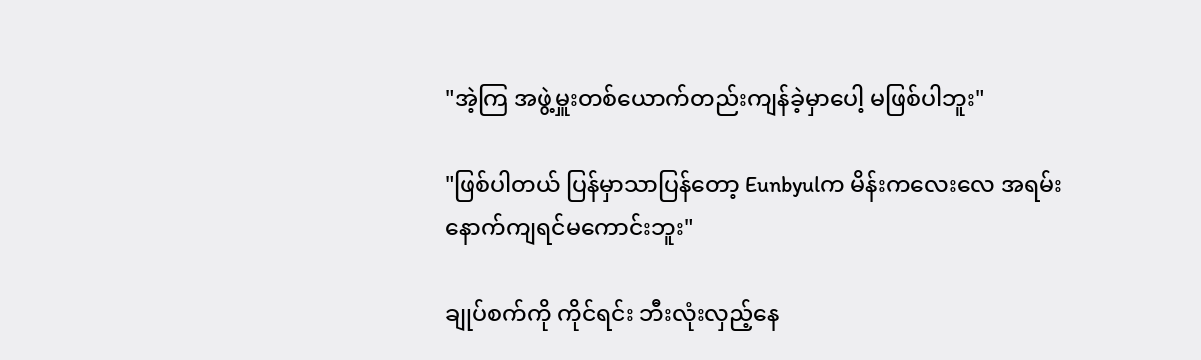"အဲ့ကြ အဖွဲ့မှူးတစ်ယောက်တည်းကျန်ခဲ့မှာပေါ့ မဖြစ်ပါဘူး"

"ဖြစ်ပါတယ် ပြန်မှာသာပြန်တော့ Eunbyulက မိန်းကလေးလေ အရမ်းနောက်ကျရင်မကောင်းဘူး"

ချုပ်စက်ကို ကိုင်ရင်း ဘီးလုံးလှည့်နေ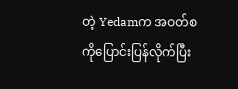တဲ့ Yedamက အဝတ်စကိုပြောင်းပြန်လိုက်ပြီး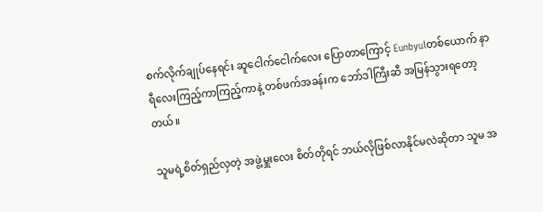စက်လိုက်ချုပ်နေရင်း ဆူငေါက်ငေါက်လေး ပြောတာကြောင့် Eunbyulတစ်ယောက် နာရီလေးကြည့်ကာကြည့်ကာနဲ့ တစ်ဖက်အခန်းက ဘော်ဒါကြီးဆီ အမြန်သွားရတော့တယ်။

သူမရဲ့စိတ်ရှည်လှတဲ့ အဖွဲ့မှူးလေး စိတ်တိုရင် ဘယ်လိုဖြစ်လာနိုင်မလဲဆိုတာ သူမ အ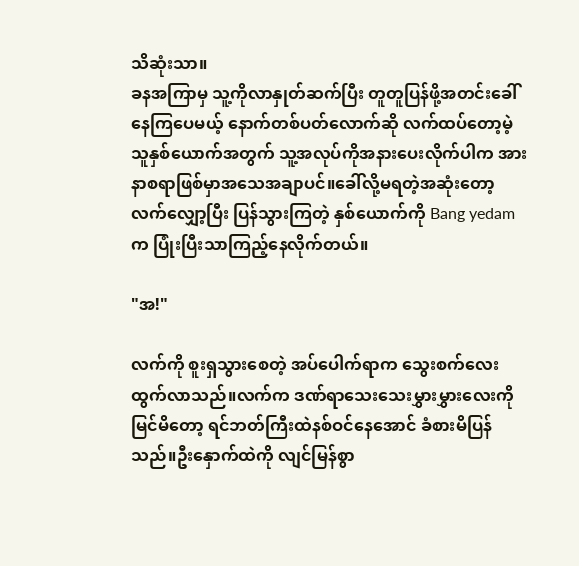သိဆုံးသာ။
ခနအကြာမှ သူ့ကိုလာနှုတ်ဆက်ပြီး တူတူပြန်ဖို့အတင်းခေါ်နေကြပေမယ့် နောက်တစ်ပတ်လောက်ဆို လက်ထပ်တော့မဲ့ သူနှစ်ယောက်အတွက် သူ့အလုပ်ကိုအနားပေးလိုက်ပါက အားနာစရာဖြစ်မှာအသေအချာပင်။ခေါ်လို့မရတဲ့အဆုံးတော့ လက်လျှော့ပြီး ပြန်သွားကြတဲ့ နှစ်ယောက်ကို Bang yedamက ပြုံးပြီးသာကြည့်နေလိုက်တယ်။

"အ!"

လက်ကို စူးရှသွားစေတဲ့ အပ်ပေါက်ရာက သွေးစက်လေးထွက်လာသည်။လက်က ဒဏ်ရာသေးသေးမွှားမွှားလေးကိုမြင်မိတော့ ရင်ဘတ်ကြီးထဲနစ်ဝင်နေအောင် ခံစားမိပြန်သည်။ဦးနှောက်ထဲကို လျင်မြန်စွာ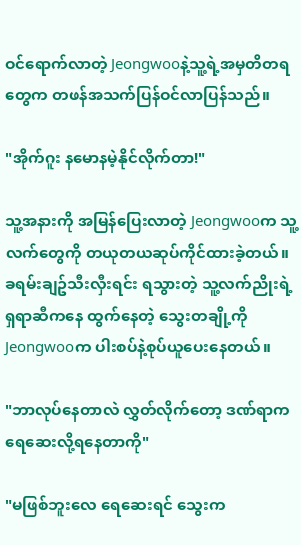ဝင်ရောက်လာတဲ့ Jeongwooနဲ့သူ့ရဲ့အမှတိတရတွေက တဖန်အသက်ပြန်ဝင်လာပြန်သည်။

"အိုက်ဂူး နမောနမဲ့နိုင်လိုက်တာ!"

သူ့အနားကို အမြန်ပြေးလာတဲ့ Jeongwooက သူ့လက်တွေကို တယုတယဆုပ်ကိုင်ထားခဲ့တယ်။ခရမ်းချဥ်သီးလှီးရင်း ရသွားတဲ့ သူ့လက်ညိုးရဲ့ ရှရာဆီကနေ ထွက်နေတဲ့ သွေးတချို့ကို Jeongwooက ပါးစပ်နဲ့စုပ်ယူပေးနေတယ်။

"ဘာလုပ်နေတာလဲ လွှတ်လိုက်တော့ ဒဏ်ရာက ရေဆေးလို့ရနေတာကို"

"မဖြစ်ဘူးလေ ရေဆေးရင် သွေးက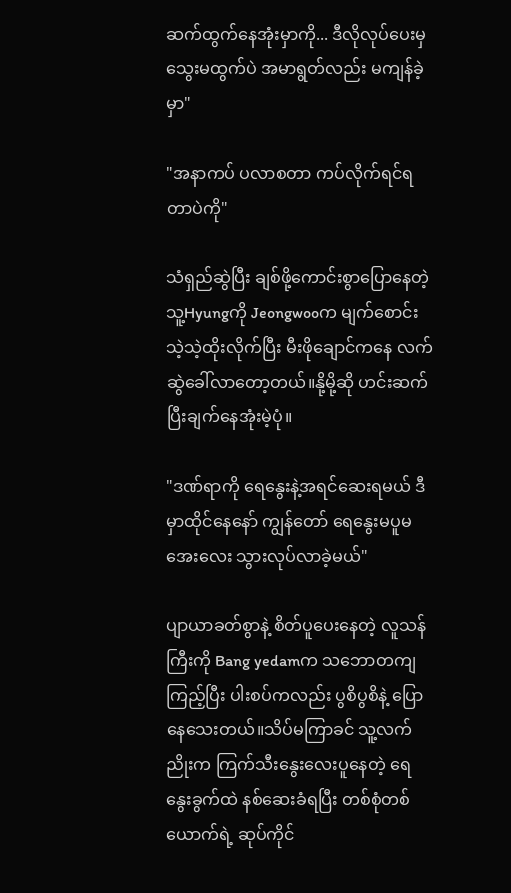ဆက်ထွက်နေအုံးမှာကို... ဒီလိုလုပ်ပေးမှ သွေးမထွက်ပဲ အမာရွတ်လည်း မကျန်ခဲ့မှာ"

"အနာကပ် ပလာစတာ ကပ်လိုက်ရင်ရတာပဲကို"

သံရှည်ဆွဲပြီး ချစ်ဖို့ကောင်းစွာပြောနေတဲ့ သူ့Hyungကို Jeongwooက မျက်စောင်းသဲ့သဲ့ထိုးလိုက်ပြီး မီးဖိုချောင်ကနေ လက်ဆွဲခေါ်လာတော့တယ်။နို့မို့ဆို ဟင်းဆက်ပြီးချက်နေအုံးမဲ့ပုံ။

"ဒဏ်ရာကို ရေနွေးနဲ့အရင်ဆေးရမယ် ဒီမှာထိုင်နေနော် ကျွန်တော် ရေနွေးမပူမအေးလေး သွားလုပ်လာခဲ့မယ်"

ပျာယာခတ်စွာနဲ့ စိတ်ပူပေးနေတဲ့ လူသန်ကြီးကို Bang yedamက သဘောတကျကြည့်ပြီး ပါးစပ်ကလည်း ပွစိပွစိနဲ့ ပြောနေသေးတယ်။သိပ်မကြာခင် သူ့လက်ညိုးက ကြက်သီးနွေးလေးပူနေတဲ့ ရေနွေးခွက်ထဲ နစ်ဆေးခံရပြီး တစ်စုံတစ်ယောက်ရဲ့ ဆုပ်ကိုင်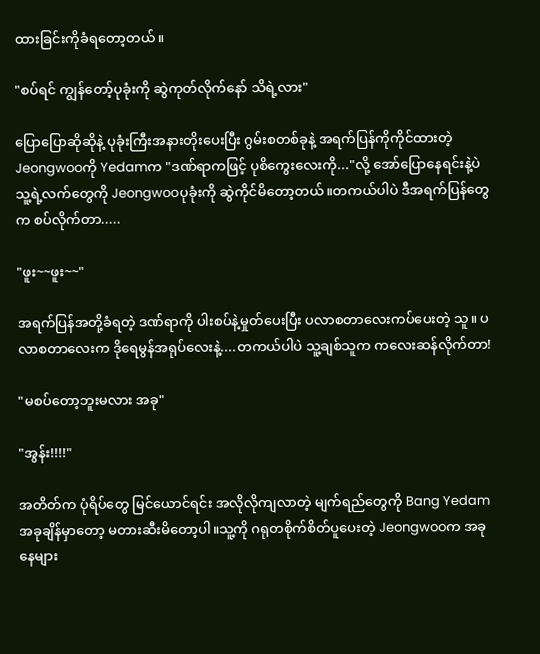ထားခြင်းကိုခံရတော့တယ်။

"စပ်ရင် ကျွန်တော့်ပုခုံးကို ဆွဲကုတ်လိုက်နော် သိရဲ့လား"

ပြောပြောဆိုဆိုနဲ့ ပုခုံးကြီးအနားတိုးပေးပြီး ဂွမ်းစတစ်ခုနဲ့ အရက်ပြန်ကိုကိုင်ထားတဲ့ Jeongwooကို Yedamက "ဒဏ်ရာကဖြင့် ပုစိကွေးလေးကို..."လို့ အော်ပြောနေရင်းနဲ့ပဲ သူ့ရဲ့လက်တွေကို Jeongwooပုခုံးကို ဆွဲကိုင်မိတော့တယ်။တကယ်ပါပဲ ဒီအရက်ပြန်တွေက စပ်လိုက်တာ.....

"ဖူး~~ဖူး~~"

အရက်ပြန်အတို့ခံရတဲ့ ဒဏ်ရာကို ပါးစပ်နဲ့မှုတ်ပေးပြီး ပလာစတာလေးကပ်ပေးတဲ့ သူ။ ပလာစတာလေးက ဒိုရေမွန်အရုပ်လေးနဲ့....တကယ်ပါပဲ သူ့ချစ်သူက ကလေးဆန်လိုက်တာ!

"မစပ်တော့ဘူးမလား အခု"

"အွန်း!!!!"

အတိတ်က ပုံရိပ်တွေ မြင်ယောင်ရင်း အလိုလိုကျလာတဲ့ မျက်ရည်တွေကို Bang Yedam အခုချိန်မှာတော့ မတားဆီးမိတော့ပါ။သူ့ကို ဂရုတစိုက်စိတ်ပူပေးတဲ့ Jeongwooက အခုနေများ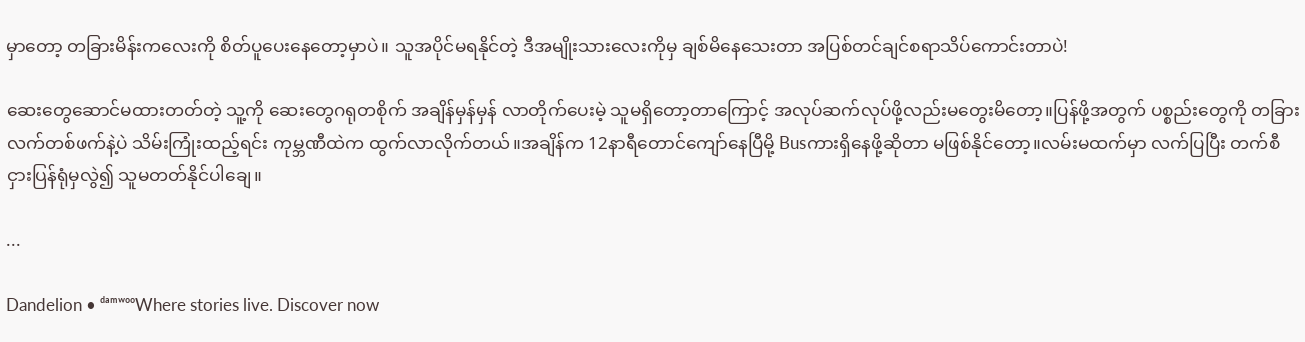မှာတော့ တခြားမိန်းကလေးကို စိတ်ပူပေးနေတော့မှာပဲ။ သူအပိုင်မရနိုင်တဲ့ ဒီအမျိုးသားလေးကိုမှ ချစ်မိနေသေးတာ အပြစ်တင်ချင်စရာသိပ်ကောင်းတာပဲ!

ဆေးတွေဆောင်မထားတတ်တဲ့ သူ့ကို ဆေးတွေဂရုတစိုက် အချိန်မှန်မှန် လာတိုက်ပေးမဲ့ သူမရှိတော့တာကြောင့် အလုပ်ဆက်လုပ်ဖို့လည်းမတွေးမိတော့။ပြန်ဖို့အတွက် ပစ္စည်းတွေကို တခြားလက်တစ်ဖက်နဲ့ပဲ သိမ်းကြုံးထည့်ရင်း ကုမ္ဘဏီထဲက ထွက်လာလိုက်တယ်။အချိန်က 12နာရီတောင်ကျော်နေပြီမို့ Busကားရှိနေဖို့ဆိုတာ မဖြစ်နိုင်တော့။လမ်းမထက်မှာ လက်ပြပြီး တက်စီငှားပြန်ရုံမှလွဲ၍ သူမတတ်နိုင်ပါချေ။

...

Dandelion • ᵈᵃᵐʷᵒᵒWhere stories live. Discover now